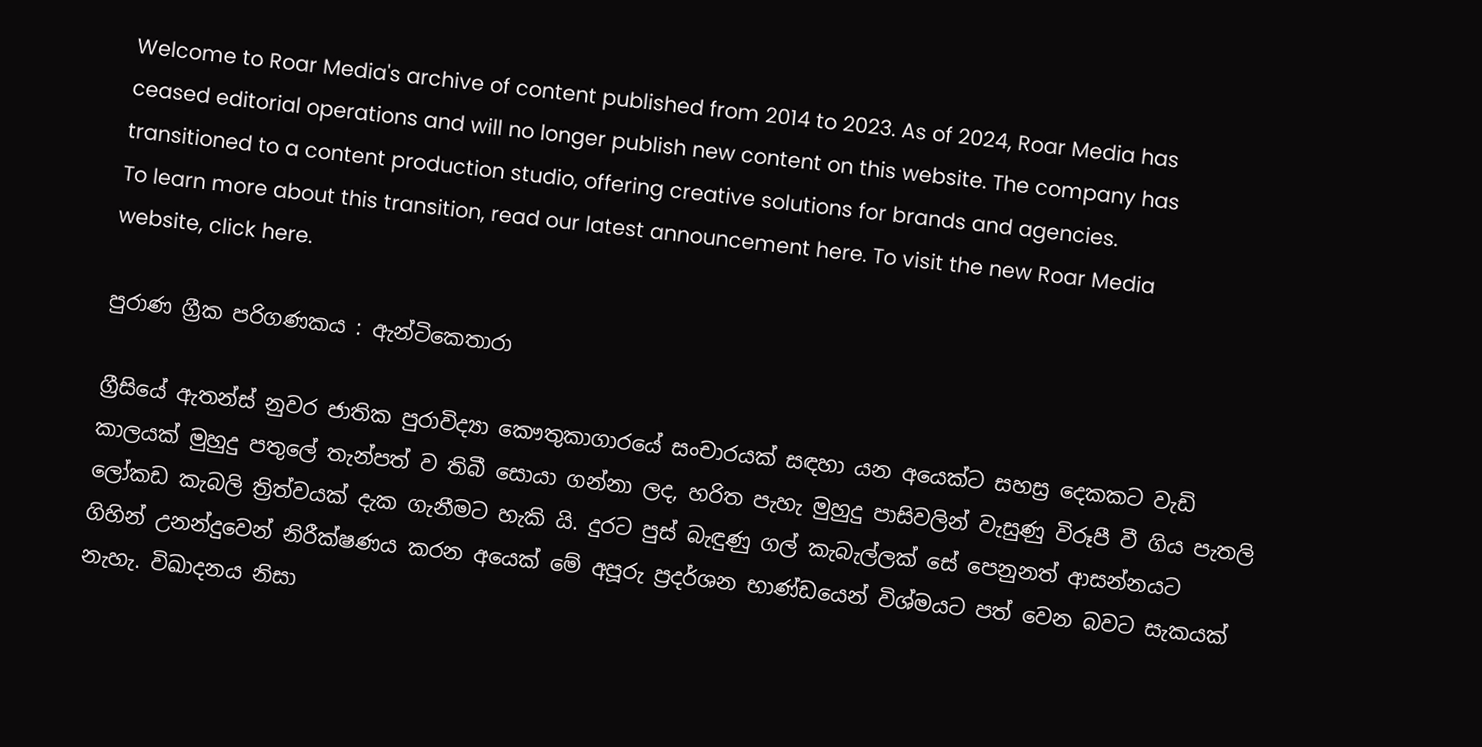Welcome to Roar Media's archive of content published from 2014 to 2023. As of 2024, Roar Media has ceased editorial operations and will no longer publish new content on this website. The company has transitioned to a content production studio, offering creative solutions for brands and agencies.
To learn more about this transition, read our latest announcement here. To visit the new Roar Media website, click here.

පුරාණ ග්‍රීක පරිගණකය : ඇන්ටිකෙතාරා

ග්‍රීසියේ ඇතන්ස් නුවර ජාතික පුරාවිද්‍යා කෞතුකාගාරයේ සංචාරයක් සඳහා යන අයෙක්ට සහස්‍ර දෙකකට වැඩි කාලයක් මුහුදු පතුලේ තැන්පත් ව තිබී සොයා ගන්නා ලද, හරිත පැහැ මුහුදු පාසිවලින් වැසුණු විරූපී වී ගිය පැතලි ලෝකඩ කැබලි ත්‍රිත්වයක් දැක ගැනීමට හැකි යි. දුරට පුස් බැඳුණු ගල් කැබැල්ලක් සේ පෙනුනත් ආසන්නයට ගිහින් උනන්දුවෙන් නිරීක්ෂණය කරන අයෙක් මේ අපූරු ප්‍රදර්ශන භාණ්ඩයෙන් විශ්මයට පත් වෙන බවට සැකයක් නැහැ. විඛාදනය නිසා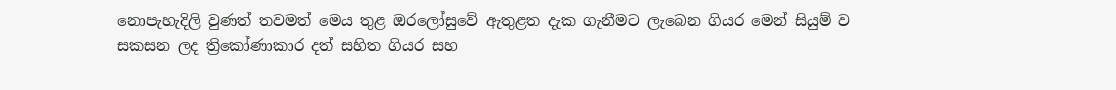නොපැහැදිලි වුණත් තවමත් මෙය තුළ ඔරලෝසුවේ ඇතුළත දැක ගැනීමට ලැබෙන ගියර මෙන් සියුම් ව සකසන ලද ත්‍රිකෝණාකාර දත් සහිත ගියර සහ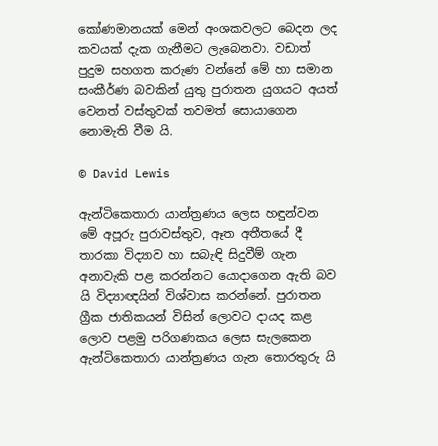කෝණමානයක් මෙන් අංශකවලට බෙදන ලද කවයක් දැක ගැනීමට ලැබෙනවා. වඩාත් පුදුම සහගත කරුණ වන්නේ මේ හා සමාන සංකීර්ණ බවකින් යුතු පුරාතන යුගයට අයත් වෙනත් වස්තුවක් තවමත් සොයාගෙන නොමැති වීම යි.

© David Lewis

ඇන්ටිකෙතාරා යාන්ත්‍රණය ලෙස හඳුන්වන මේ අපූරු පුරාවස්තුව, ඈත අතීතයේ දී  තාරකා විද්‍යාව හා සබැඳි සිදුවීම් ගැන අනාවැකි පළ කරන්නට යොදාගෙන ඇති බව යි විද්‍යාඥයින් විශ්වාස කරන්නේ. පුරාතන ග්‍රීක ජාතිකයන් විසින් ලොවට දායද කළ ලොව පළමු පරිගණකය ලෙස සැලකෙන ඇන්ටිකෙතාරා යාන්ත්‍රණය ගැන තොරතුරු යි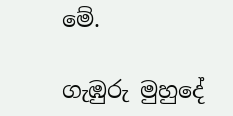මේ.

ගැඹුරු මුහුදේ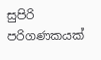සුපිරි පරිගණකයක්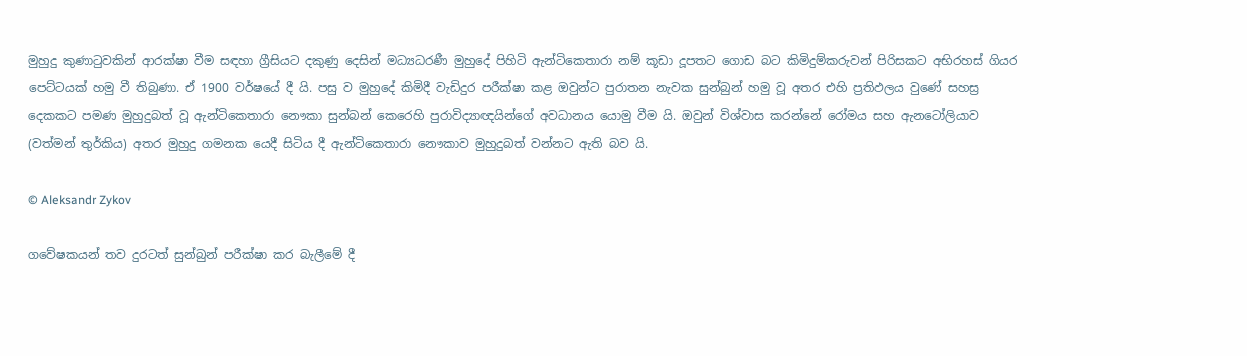මුහුදු කුණාටුවකින් ආරක්ෂා වීම සඳහා ග්‍රීසියට දකුණු දෙසින් මධ්‍යධරණී මුහුදේ පිහිටි ඇන්ටිකෙතාරා නම් කූඩා දූපතට ගොඩ බට කිමිදුම්කරුවන් පිරිසකට අභිරහස් ගියර පෙට්ටයක් හමු වී තිබුණා. ඒ 1900 වර්ෂයේ දී යි. පසු ව මුහුදේ කිමිදී වැඩිදුර පරීක්ෂා කළ ඔවුන්ට පුරාතන නැවක සුන්බුන් හමු වූ අතර එහි ප්‍රතිඵලය වුණේ සහස්‍ර දෙකකට පමණ මුහුදුබත් වූ ඇන්ටිකෙතාරා නෞකා සුන්බන් කෙරෙහි පුරාවිද්‍යාඥයින්ගේ අවධානය යොමු වීම යි. ඔවුන් විශ්වාස කරන්නේ රෝමය සහ ඇනටෝලියාව (වත්මන් තුර්කිය) අතර මුහුදු ගමනක යෙදී සිටිය දී ඇන්ටිකෙතාරා නෞකාව මුහුදුබත් වන්නට ඇති බව යි.

© Aleksandr Zykov

ගවේෂකයන් තව දුරටත් සුන්බුන් පරීක්ෂා කර බැලීමේ දී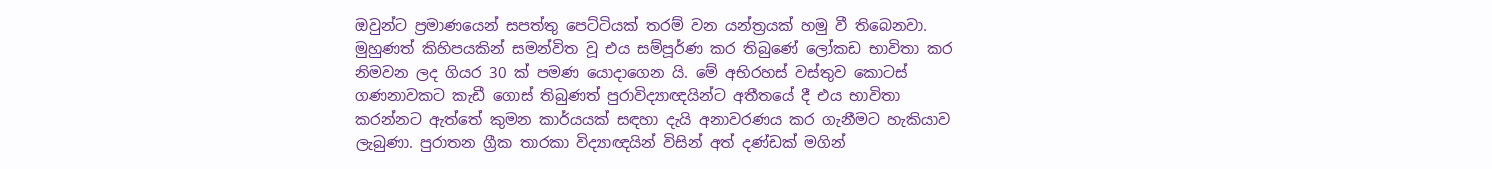ඔවුන්ට ප්‍රමාණයෙන් සපත්තු පෙට්ටියක් තරම් වන යන්ත්‍රයක් හමු වී තිබෙනවා. මුහුණත් කිහිපයකින් සමන්විත වූ එය සම්පූර්ණ කර තිබුණේ ලෝකඩ භාවිතා කර නිමවන ලද ගියර 30 ක් පමණ යොදාගෙන යි. මේ අභිරහස් වස්තුව කොටස් ගණනාවකට කැඩී ගොස් තිබුණත් පුරාවිද්‍යාඥයින්ට අතීතයේ දී එය භාවිතා කරන්නට ඇත්තේ කුමන කාර්යයක් සඳහා දැයි අනාවරණය කර ගැනීමට හැකියාව ලැබුණා. පුරාතන ග්‍රීක තාරකා විද්‍යාඥයින් විසින් අත් දණ්ඩක් මගින්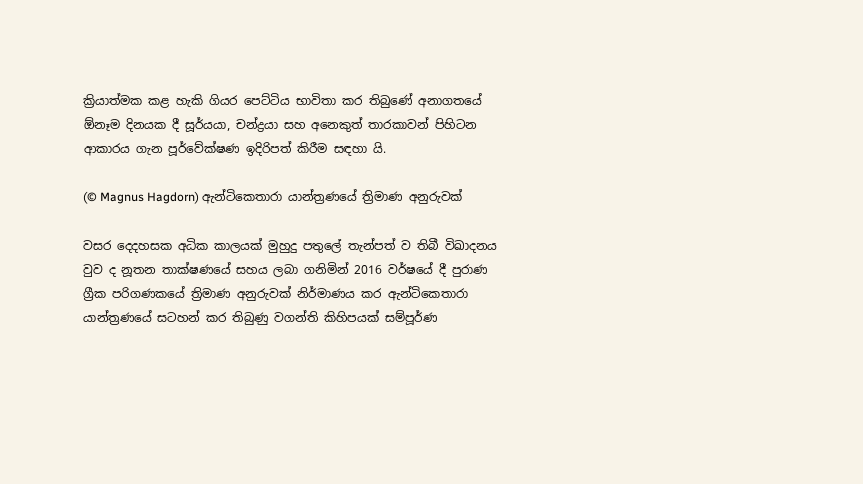ක්‍රියාත්මක කළ හැකි ගියර පෙට්ටිය භාවිතා කර තිබුණේ අනාගතයේ ඕනෑම දිනයක දී සූර්යයා, චන්ද්‍රයා සහ අනෙකුත් තාරකාවන් පිහිටන ආකාරය ගැන පූර්වේක්ෂණ ඉදිරිපත් කිරීම සඳහා යි.

(© Magnus Hagdorn) ඇන්ටිකෙතාරා යාන්ත්‍රණයේ ත්‍රිමාණ අනුරුවක්

වසර දෙදහසක අධික කාලයක් මුහුදු පතුලේ තැන්පත් ව තිබී විඛාදනය වුව ද නූතන තාක්ෂණයේ සහය ලබා ගනිමින් 2016 වර්ෂයේ දී පුරාණ ග්‍රීක පරිගණකයේ ත්‍රිමාණ අනුරුවක් නිර්මාණය කර ඇන්ටිකෙතාරා යාන්ත්‍රණයේ සටහන් කර තිබුණු වගන්ති කිහිපයක් සම්පූර්ණ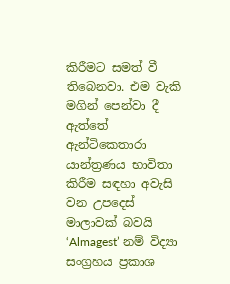කිරීමට සමත් වී තිබෙනවා. එම වැකි මගින් පෙන්වා දී ඇත්තේ ඇන්ටිකෙතාරා යාන්ත්‍රණය භාවිතා කිරීම සඳහා අවැසි වන උපදෙස් මාලාවක් බවයි ‘Almagest’ නම් විද්‍යා සංග්‍රහය ප්‍රකාශ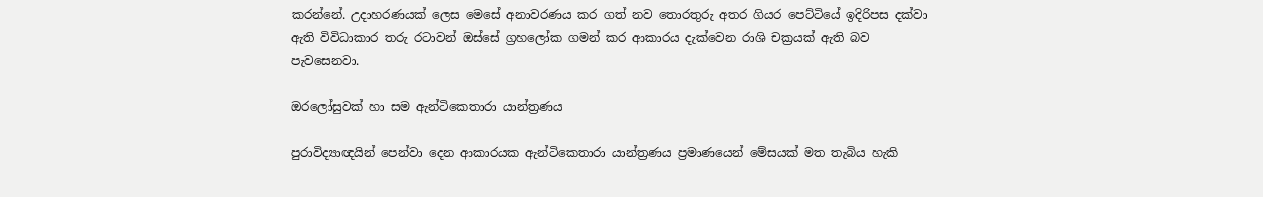කරන්නේ. උදාහරණයක් ලෙස මෙසේ අනාවරණය කර ගත් නව තොරතුරු අතර ගියර පෙට්ටියේ ඉදිරිපස දක්වා ඇති විවිධාකාර තරු රටාවන් ඔස්සේ ග්‍රහලෝක ගමන් කර ආකාරය දැක්වෙන රාශි චක්‍රයක් ඇති බව පැවසෙනවා.

ඔරලෝසුවක් හා සම ඇන්ටිකෙතාරා යාන්ත්‍රණය

පුරාවිද්‍යාඥයින් පෙන්වා දෙන ආකාරයක ඇන්ටිකෙතාරා යාන්ත්‍රණය ප්‍රමාණයෙන් මේසයක් මත තැබිය හැකි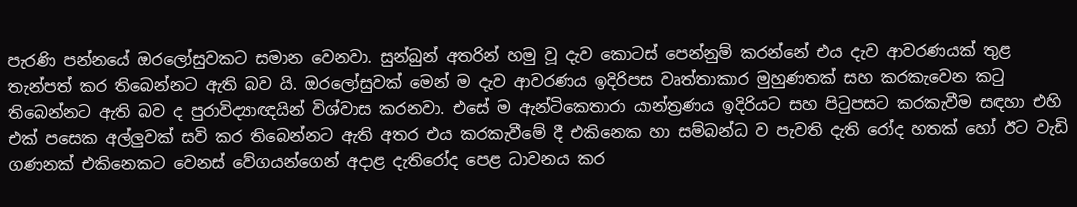පැරණි පන්නයේ ඔරලෝසුවකට සමාන වෙනවා. සුන්බුන් අතරින් හමු වූ දැව කොටස් පෙන්නුම් කරන්නේ එය දැව ආවරණයක් තුළ තැන්පත් කර තිබෙන්නට ඇති බව යි. ඔරලෝසුවක් මෙන් ම දැව ආවරණය ඉදිරිපස වෘත්තාකාර මුහුණතක් සහ කරකැවෙන කටු තිබෙන්නට ඇති බව ද පුරාවිද්‍යාඥයින් විශ්වාස කරනවා. එසේ ම ඇන්ටිකෙතාරා යාන්ත්‍රණය ඉදිරියට සහ පිටුපසට කරකැවීම සඳහා එහි එක් පසෙක අල්ලුවක් සවි කර තිබෙන්නට ඇති අතර එය කරකැවීමේ දී එකිනෙක හා සම්බන්ධ ව පැවති දැති රෝද හතක් හෝ ඊට වැඩි ගණනක් එකිනෙකට වෙනස් වේගයන්ගෙන් අදාළ දැතිරෝද පෙළ ධාවනය කර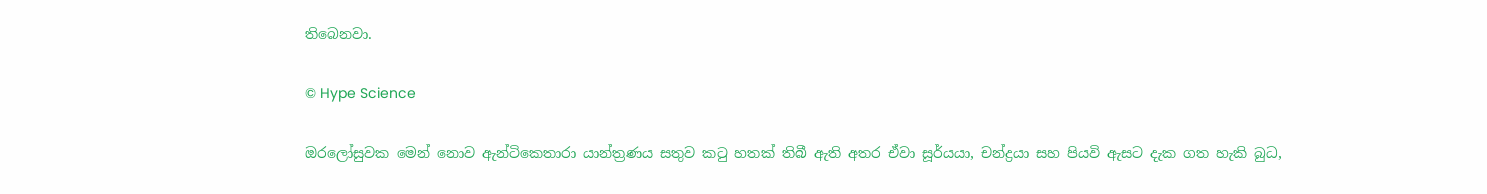තිබෙනවා.

© Hype Science

ඔරලෝසුවක මෙන් නොව ඇන්ටිකෙතාරා යාන්ත්‍රණය සතුව කටු හතක් තිබී ඇති අතර ඒවා සූර්යයා, චන්ද්‍රයා සහ පියවි ඇසට දැක ගත හැකි බුධ,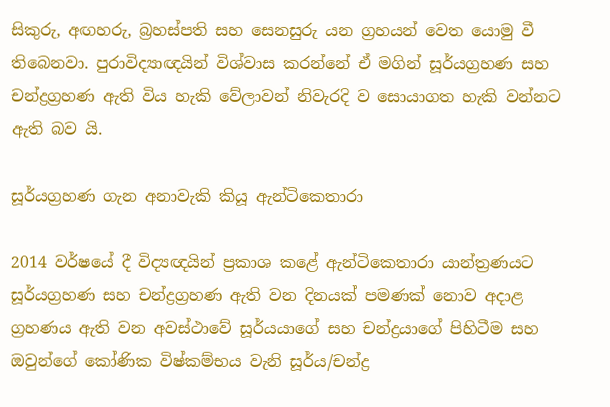සිකුරු, අඟහරු, බ්‍රහස්පති සහ සෙනසුරු යන ග්‍රහයන් වෙත යොමු වී තිබෙනවා. පුරාවිද්‍යාඥයින් විශ්වාස කරන්නේ ඒ මගින් සූර්යග්‍රහණ සහ චන්ද්‍රග්‍රහණ ඇති විය හැකි වේලාවන් නිවැරදි ව සොයාගත හැකි වන්නට ඇති බව යි.

සූර්යග්‍රහණ ගැන අනාවැකි කියූ ඇන්ටිකෙතාරා

2014 වර්ෂයේ දී විද්‍යඥයින් ප්‍රකාශ කළේ ඇන්ටිකෙතාරා යාන්ත්‍රණයට සූර්යග්‍රහණ සහ චන්ද්‍රග්‍රහණ ඇති වන දිනයක් පමණක් නොව අදාළ ග්‍රහණය ඇති වන අවස්ථාවේ සූර්යයාගේ සහ චන්ද්‍රයාගේ පිහිටීම සහ ඔවුන්ගේ කෝණික විෂ්කම්භය වැනි සූර්ය/චන්ද්‍ර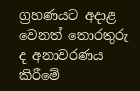ග්‍රහණයට අදාළ වෙනත් තොරතුරු ද අනාවරණය කිරීමේ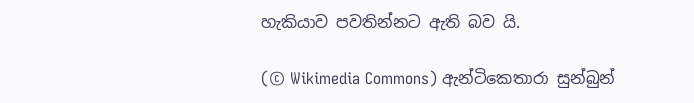හැකියාව පවතින්නට ඇති බව යි.

(© Wikimedia Commons) ඇන්ටිකෙතාරා සුන්බුන්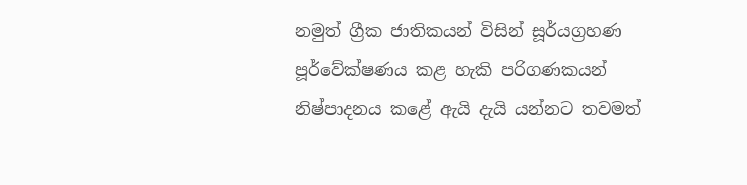නමුත් ග්‍රීක ජාතිකයන් විසින් සූර්යග්‍රහණ පූර්වේක්ෂණය කළ හැකි පරිගණකයන් නිෂ්පාදනය කළේ ඇයි දැයි යන්නට තවමත්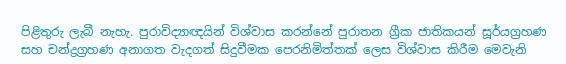පිළිතුරු ලැබී නැහැ. පුරාවිද්‍යාඥයින් විශ්වාස කරන්නේ පුරාතන ග්‍රීක ජාතිකයන් සූර්යග්‍රහණ සහ චන්ද්‍රග්‍රහණ අනාගත වැදගත් සිදුවීමක පෙරනිමිත්තක් ලෙස විශ්වාස කිරීම මෙවැනි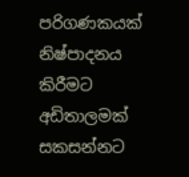පරිගණකයක් නිෂ්පාදනය කිරීමට අඩිතාලමක් සකසන්නට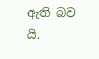ඇති බව යි.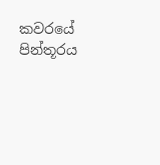කවරයේ පින්තූරය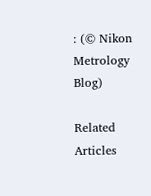: (© Nikon Metrology Blog)

Related Articles